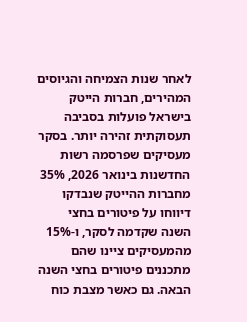לאחר שנות הצמיחה והגיוסים המהירים, חברות הייטק בישראל פועלות בסביבה תעסוקתית זהירה יותר. בסקר מעסיקים שפרסמה רשות החדשנות בינואר 2026, 35% מחברות ההייטק שנבדקו דיווחו על פיטורים בחצי השנה שקדמה לסקר, ו-15% מהמעסיקים ציינו שהם מתכננים פיטורים בחצי השנה הבאה. גם כאשר מצבת כוח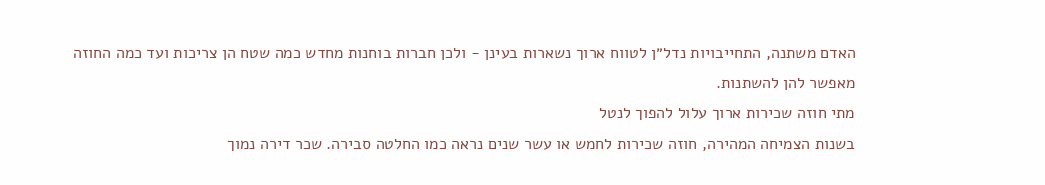האדם משתנה, התחייבויות נדל״ן לטווח ארוך נשארות בעינן - ולכן חברות בוחנות מחדש כמה שטח הן צריכות ועד כמה החוזה מאפשר להן להשתנות.
מתי חוזה שכירות ארוך עלול להפוך לנטל
בשנות הצמיחה המהירה, חוזה שכירות לחמש או עשר שנים נראה כמו החלטה סבירה. שכר דירה נמוך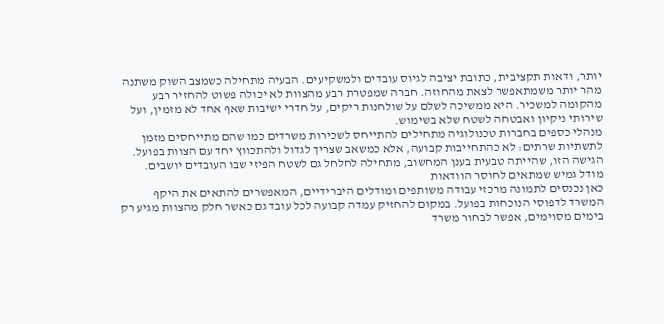יותר, ודאות תקציבית, כתובת יציבה לגיוס עובדים ולמשקיעים. הבעיה מתחילה כשמצב השוק משתנה מהר יותר משמתאפשר לצאת מהחוזה. חברה שמפטרת רבע מהצוות לא יכולה פשוט להחזיר רבע מהקומה למשכיר. היא ממשיכה לשלם על שולחנות ריקים, על חדרי ישיבות שאף אחד לא מזמין, ועל שירותי ניקיון ואבטחה לשטח שלא בשימוש.
מנהלי כספים בחברות טכנולוגיה מתחילים להתייחס לשכירות משרדים כמו שהם מתייחסים מזמן לתשתיות שרתים: לא כהתחייבות קבועה, אלא כמשאב שצריך לגדול ולהתכווץ יחד עם הצוות בפועל. הגישה הזו, שהייתה טבעית בענן המחשוב, מתחילה לחלחל גם לשטח הפיזי שבו העובדים יושבים.
מודל גמיש שמתאים לחוסר הוודאות
כאן נכנסים לתמונה מרכזי עבודה משותפים ומודלים היברידיים, המאפשרים להתאים את היקף המשרד לדפוסי הנוכחות בפועל. במקום להחזיק עמדה קבועה לכל עובד גם כאשר חלק מהצוות מגיע רק בימים מסוימים, אפשר לבחור משרד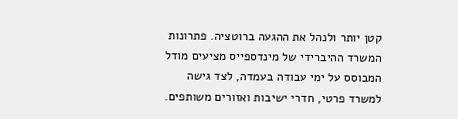קטן יותר ולנהל את ההגעה ברוטציה. פתרונות המשרד ההיברידי של מינדספייס מציעים מודל המבוסס על ימי עבודה בעמדה, לצד גישה למשרד פרטי, חדרי ישיבות ואזורים משותפים.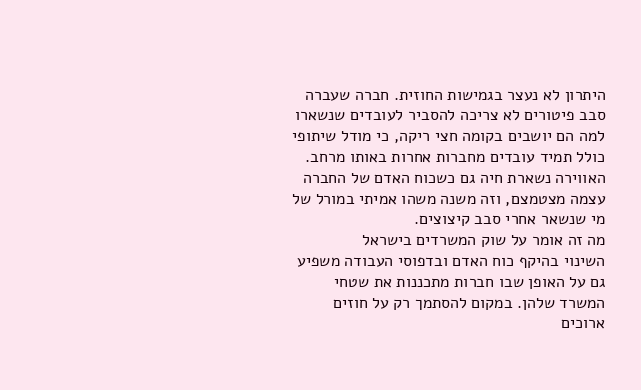היתרון לא נעצר בגמישות החוזית. חברה שעברה סבב פיטורים לא צריכה להסביר לעובדים שנשארו למה הם יושבים בקומה חצי ריקה, כי מודל שיתופי כולל תמיד עובדים מחברות אחרות באותו מרחב. האווירה נשארת חיה גם כשכוח האדם של החברה עצמה מצטמצם, וזה משנה משהו אמיתי במורל של מי שנשאר אחרי סבב קיצוצים.
מה זה אומר על שוק המשרדים בישראל
השינוי בהיקף כוח האדם ובדפוסי העבודה משפיע גם על האופן שבו חברות מתכננות את שטחי המשרד שלהן. במקום להסתמך רק על חוזים ארוכים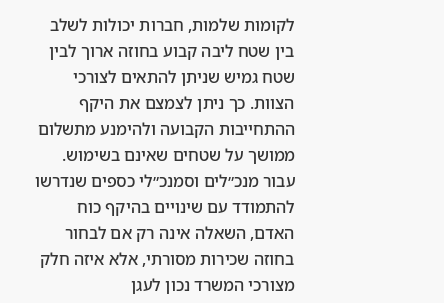לקומות שלמות, חברות יכולות לשלב בין שטח ליבה קבוע בחוזה ארוך לבין שטח גמיש שניתן להתאים לצורכי הצוות. כך ניתן לצמצם את היקף ההתחייבות הקבועה ולהימנע מתשלום ממושך על שטחים שאינם בשימוש.
עבור מנכ״לים וסמנכ״לי כספים שנדרשו להתמודד עם שינויים בהיקף כוח האדם, השאלה אינה רק אם לבחור בחוזה שכירות מסורתי, אלא איזה חלק מצורכי המשרד נכון לעגן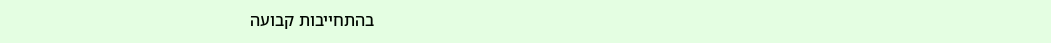בהתחייבות קבועה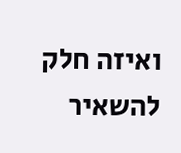ואיזה חלק להשאיר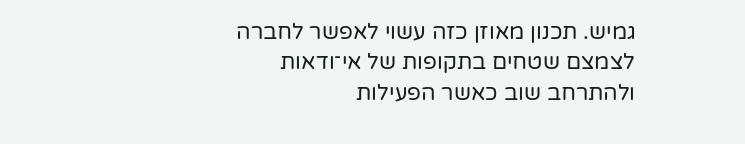גמיש. תכנון מאוזן כזה עשוי לאפשר לחברה לצמצם שטחים בתקופות של אי־ודאות ולהתרחב שוב כאשר הפעילות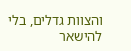והצוות גדלים, בלי להישאר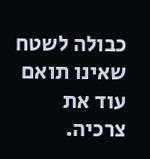כבולה לשטח שאינו תואם עוד את צרכיה.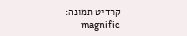קרדיט תמונה: magnific